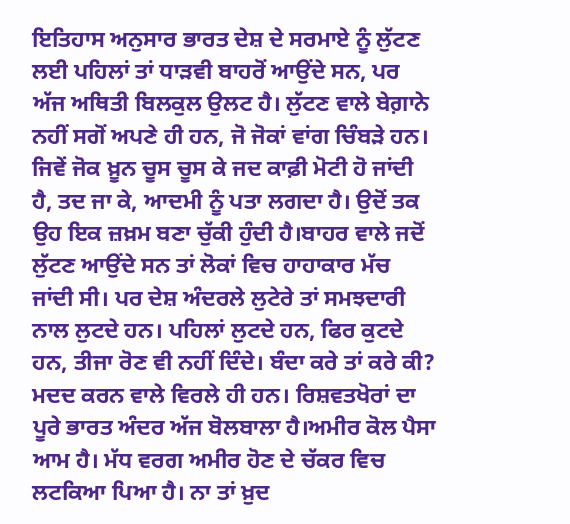ਇਤਿਹਾਸ ਅਨੁਸਾਰ ਭਾਰਤ ਦੇਸ਼ ਦੇ ਸਰਮਾਏ ਨੂੰ ਲੁੱਟਣ ਲਈ ਪਹਿਲਾਂ ਤਾਂ ਧਾੜਵੀ ਬਾਹਰੋਂ ਆਉਂਦੇ ਸਨ, ਪਰ ਅੱਜ ਅਥਿਤੀ ਬਿਲਕੁਲ ਉਲਟ ਹੈ। ਲੁੱਟਣ ਵਾਲੇ ਬੇਗ਼ਾਨੇ ਨਹੀਂ ਸਗੋਂ ਅਪਣੇ ਹੀ ਹਨ, ਜੋ ਜੋਕਾਂ ਵਾਂਗ ਚਿੰਬੜੇ ਹਨ। ਜਿਵੇਂ ਜੋਕ ਖ਼ੂਨ ਚੂਸ ਚੂਸ ਕੇ ਜਦ ਕਾਫ਼ੀ ਮੋਟੀ ਹੋ ਜਾਂਦੀ ਹੈ, ਤਦ ਜਾ ਕੇ, ਆਦਮੀ ਨੂੰ ਪਤਾ ਲਗਦਾ ਹੈ। ਉਦੋਂ ਤਕ ਉਹ ਇਕ ਜ਼ਖ਼ਮ ਬਣਾ ਚੁੱਕੀ ਹੁੰਦੀ ਹੈ।ਬਾਹਰ ਵਾਲੇ ਜਦੋਂ ਲੁੱਟਣ ਆਉਂਦੇ ਸਨ ਤਾਂ ਲੋਕਾਂ ਵਿਚ ਹਾਹਾਕਾਰ ਮੱਚ ਜਾਂਦੀ ਸੀ। ਪਰ ਦੇਸ਼ ਅੰਦਰਲੇ ਲੁਟੇਰੇ ਤਾਂ ਸਮਝਦਾਰੀ ਨਾਲ ਲੁਟਦੇ ਹਨ। ਪਹਿਲਾਂ ਲੁਟਦੇ ਹਨ, ਫਿਰ ਕੁਟਦੇ ਹਨ, ਤੀਜਾ ਰੋਣ ਵੀ ਨਹੀਂ ਦਿੰਦੇ। ਬੰਦਾ ਕਰੇ ਤਾਂ ਕਰੇ ਕੀ? ਮਦਦ ਕਰਨ ਵਾਲੇ ਵਿਰਲੇ ਹੀ ਹਨ। ਰਿਸ਼ਵਤਖੋਰਾਂ ਦਾ ਪੂਰੇ ਭਾਰਤ ਅੰਦਰ ਅੱਜ ਬੋਲਬਾਲਾ ਹੈ।ਅਮੀਰ ਕੋਲ ਪੈਸਾ ਆਮ ਹੈ। ਮੱਧ ਵਰਗ ਅਮੀਰ ਹੋਣ ਦੇ ਚੱਕਰ ਵਿਚ ਲਟਕਿਆ ਪਿਆ ਹੈ। ਨਾ ਤਾਂ ਖ਼ੁਦ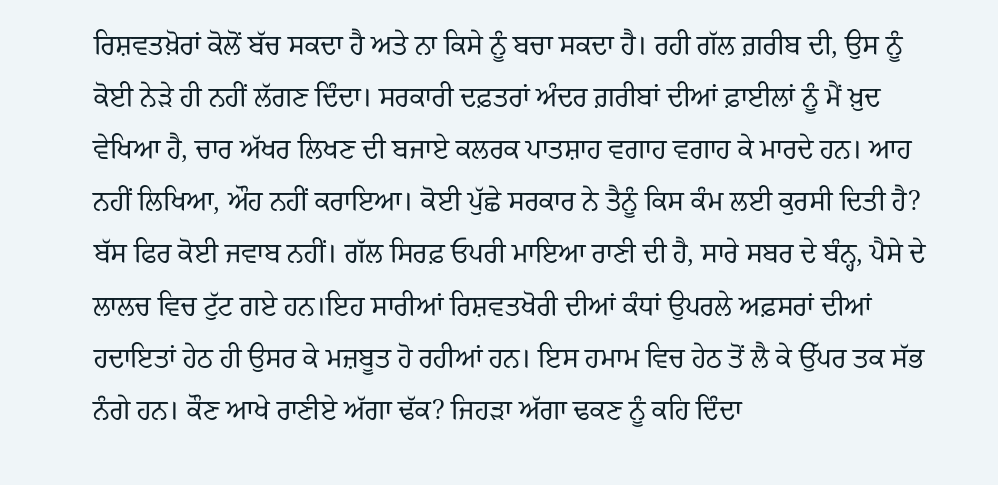ਰਿਸ਼ਵਤਖ਼ੋਰਾਂ ਕੋਲੋਂ ਬੱਚ ਸਕਦਾ ਹੈ ਅਤੇ ਨਾ ਕਿਸੇ ਨੂੰ ਬਚਾ ਸਕਦਾ ਹੈ। ਰਹੀ ਗੱਲ ਗ਼ਰੀਬ ਦੀ, ਉਸ ਨੂੰ ਕੋਈ ਨੇੜੇ ਹੀ ਨਹੀਂ ਲੱਗਣ ਦਿੰਦਾ। ਸਰਕਾਰੀ ਦਫ਼ਤਰਾਂ ਅੰਦਰ ਗ਼ਰੀਬਾਂ ਦੀਆਂ ਫ਼ਾਈਲਾਂ ਨੂੰ ਮੈਂ ਖ਼ੁਦ ਵੇਖਿਆ ਹੈ, ਚਾਰ ਅੱਖਰ ਲਿਖਣ ਦੀ ਬਜਾਏ ਕਲਰਕ ਪਾਤਸ਼ਾਹ ਵਗਾਹ ਵਗਾਹ ਕੇ ਮਾਰਦੇ ਹਨ। ਆਹ ਨਹੀਂ ਲਿਖਿਆ, ਔਹ ਨਹੀਂ ਕਰਾਇਆ। ਕੋਈ ਪੁੱਛੇ ਸਰਕਾਰ ਨੇ ਤੈਨੂੰ ਕਿਸ ਕੰਮ ਲਈ ਕੁਰਸੀ ਦਿਤੀ ਹੈ? ਬੱਸ ਫਿਰ ਕੋਈ ਜਵਾਬ ਨਹੀਂ। ਗੱਲ ਸਿਰਫ਼ ਓਪਰੀ ਮਾਇਆ ਰਾਣੀ ਦੀ ਹੈ, ਸਾਰੇ ਸਬਰ ਦੇ ਬੰਨ੍ਹ, ਪੈਸੇ ਦੇ ਲਾਲਚ ਵਿਚ ਟੁੱਟ ਗਏ ਹਨ।ਇਹ ਸਾਰੀਆਂ ਰਿਸ਼ਵਤਖੋਰੀ ਦੀਆਂ ਕੰਧਾਂ ਉਪਰਲੇ ਅਫ਼ਸਰਾਂ ਦੀਆਂ ਹਦਾਇਤਾਂ ਹੇਠ ਹੀ ਉਸਰ ਕੇ ਮਜ਼ਬੂਤ ਹੋ ਰਹੀਆਂ ਹਨ। ਇਸ ਹਮਾਮ ਵਿਚ ਹੇਠ ਤੋਂ ਲੈ ਕੇ ਉੱਪਰ ਤਕ ਸੱਭ ਨੰਗੇ ਹਨ। ਕੌਣ ਆਖੇ ਰਾਣੀਏ ਅੱਗਾ ਢੱਕ? ਜਿਹੜਾ ਅੱਗਾ ਢਕਣ ਨੂੰ ਕਹਿ ਦਿੰਦਾ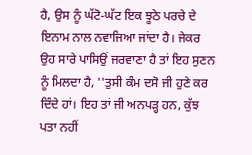ਹੈ, ਉਸ ਨੂੰ ਘੱਟੋ-ਘੱਟ ਇਕ ਝੂਠੇ ਪਰਚੇ ਦੇ ਇਨਾਮ ਨਾਲ ਨਵਾਜਿਆ ਜਾਂਦਾ ਹੈ। ਜੇਕਰ ਉਹ ਸਾਰੇ ਪਾਸਿਉਂ ਜਰਵਾਣਾ ਹੈ ਤਾਂ ਇਹ ਸੁਣਨ ਨੂੰ ਮਿਲਦਾ ਹੈ, ''ਤੁਸੀ ਕੰਮ ਦਸੋ ਜੀ ਹੁਣੇ ਕਰ ਦਿੰਦੇ ਹਾਂ। ਇਹ ਤਾਂ ਜੀ ਅਨਪੜ੍ਹ ਹਨ, ਕੁੱਝ ਪਤਾ ਨਹੀਂ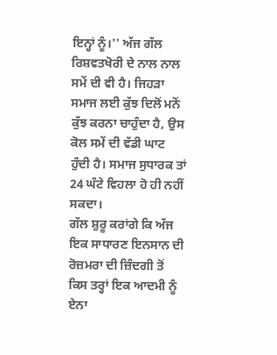ਇਨ੍ਹਾਂ ਨੂੰ।'' ਅੱਜ ਗੱਲ ਰਿਸ਼ਵਤਖੋਰੀ ਦੇ ਨਾਲ ਨਾਲ ਸਮੇਂ ਦੀ ਵੀ ਹੈ। ਜਿਹੜਾ ਸਮਾਜ ਲਈ ਕੁੱਝ ਦਿਲੋਂ ਮਨੋਂ ਕੁੱਝ ਕਰਨਾ ਚਾਹੁੰਦਾ ਹੈ, ਉਸ ਕੋਲ ਸਮੇਂ ਦੀ ਵੱਡੀ ਘਾਟ ਹੁੰਦੀ ਹੈ। ਸਮਾਜ ਸੁਧਾਰਕ ਤਾਂ 24 ਘੰਟੇ ਵਿਹਲਾ ਹੋ ਹੀ ਨਹੀਂ ਸਕਦਾ।
ਗੱਲ ਸ਼ੁਰੂ ਕਰਾਂਗੇ ਕਿ ਅੱਜ ਇਕ ਸਾਧਾਰਣ ਇਨਸਾਨ ਦੀ ਰੋਜ਼ਮਰਾ ਦੀ ਜ਼ਿੰਦਗੀ ਤੋਂ ਕਿਸ ਤਰ੍ਹਾਂ ਇਕ ਆਦਮੀ ਨੂੰ ਏਨਾ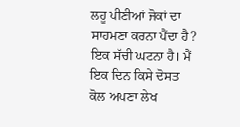ਲਹੂ ਪੀਣੀਆਂ ਜੋਕਾਂ ਦਾ ਸਾਹਮਣਾ ਕਰਨਾ ਪੈਂਦਾ ਹੈ? ਇਕ ਸੱਚੀ ਘਟਨਾ ਹੈ। ਮੈਂ ਇਕ ਦਿਨ ਕਿਸੇ ਦੋਸਤ ਕੋਲ ਅਪਣਾ ਲੇਖ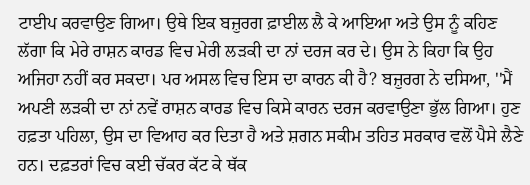ਟਾਈਪ ਕਰਵਾਉਣ ਗਿਆ। ਉਥੇ ਇਕ ਬਜ਼ੁਰਗ ਫ਼ਾਈਲ ਲੈ ਕੇ ਆਇਆ ਅਤੇ ਉਸ ਨੂੰ ਕਹਿਣ ਲੱਗਾ ਕਿ ਮੇਰੇ ਰਾਸ਼ਨ ਕਾਰਡ ਵਿਚ ਮੇਰੀ ਲੜਕੀ ਦਾ ਨਾਂ ਦਰਜ ਕਰ ਦੇ। ਉਸ ਨੇ ਕਿਹਾ ਕਿ ਉਹ ਅਜਿਹਾ ਨਹੀਂ ਕਰ ਸਕਦਾ। ਪਰ ਅਸਲ ਵਿਚ ਇਸ ਦਾ ਕਾਰਨ ਕੀ ਹੈ? ਬਜ਼ੁਰਗ ਨੇ ਦਸਿਆ, ''ਮੈਂ ਅਪਣੀ ਲੜਕੀ ਦਾ ਨਾਂ ਨਵੇਂ ਰਾਸ਼ਨ ਕਾਰਡ ਵਿਚ ਕਿਸੇ ਕਾਰਨ ਦਰਜ ਕਰਵਾਉਣਾ ਭੁੱਲ ਗਿਆ। ਹੁਣ ਹਫ਼ਤਾ ਪਹਿਲਾ, ਉਸ ਦਾ ਵਿਆਹ ਕਰ ਦਿਤਾ ਹੈ ਅਤੇ ਸ਼ਗਨ ਸਕੀਮ ਤਹਿਤ ਸਰਕਾਰ ਵਲੋਂ ਪੈਸੇ ਲੈਣੇ ਹਨ। ਦਫ਼ਤਰਾਂ ਵਿਚ ਕਈ ਚੱਕਰ ਕੱਟ ਕੇ ਥੱਕ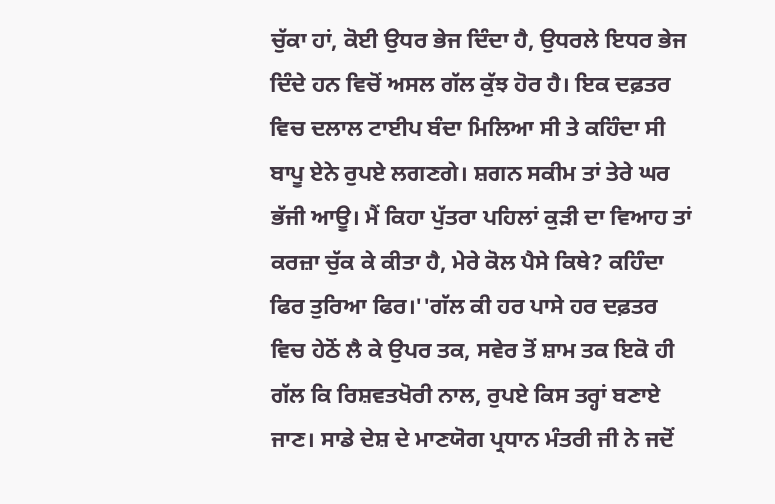ਚੁੱਕਾ ਹਾਂ, ਕੋਈ ਉਧਰ ਭੇਜ ਦਿੰਦਾ ਹੈ, ਉਧਰਲੇ ਇਧਰ ਭੇਜ ਦਿੰਦੇ ਹਨ ਵਿਚੋਂ ਅਸਲ ਗੱਲ ਕੁੱਝ ਹੋਰ ਹੈ। ਇਕ ਦਫ਼ਤਰ ਵਿਚ ਦਲਾਲ ਟਾਈਪ ਬੰਦਾ ਮਿਲਿਆ ਸੀ ਤੇ ਕਹਿੰਦਾ ਸੀ ਬਾਪੂ ਏਨੇ ਰੁਪਏ ਲਗਣਗੇ। ਸ਼ਗਨ ਸਕੀਮ ਤਾਂ ਤੇਰੇ ਘਰ ਭੱਜੀ ਆਊ। ਮੈਂ ਕਿਹਾ ਪੁੱਤਰਾ ਪਹਿਲਾਂ ਕੁੜੀ ਦਾ ਵਿਆਹ ਤਾਂ ਕਰਜ਼ਾ ਚੁੱਕ ਕੇ ਕੀਤਾ ਹੈ, ਮੇਰੇ ਕੋਲ ਪੈਸੇ ਕਿਥੇ? ਕਹਿੰਦਾ ਫਿਰ ਤੁਰਿਆ ਫਿਰ।''ਗੱਲ ਕੀ ਹਰ ਪਾਸੇ ਹਰ ਦਫ਼ਤਰ ਵਿਚ ਹੇਠੋਂ ਲੈ ਕੇ ਉਪਰ ਤਕ, ਸਵੇਰ ਤੋਂ ਸ਼ਾਮ ਤਕ ਇਕੋ ਹੀ ਗੱਲ ਕਿ ਰਿਸ਼ਵਤਖੋਰੀ ਨਾਲ, ਰੁਪਏ ਕਿਸ ਤਰ੍ਹਾਂ ਬਣਾਏ ਜਾਣ। ਸਾਡੇ ਦੇਸ਼ ਦੇ ਮਾਣਯੋਗ ਪ੍ਰਧਾਨ ਮੰਤਰੀ ਜੀ ਨੇ ਜਦੋਂ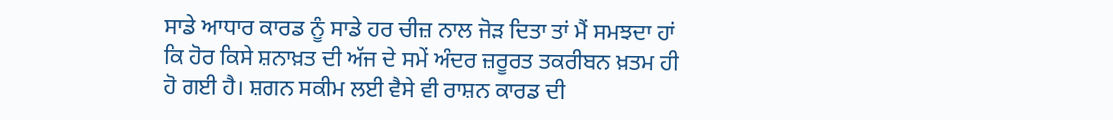ਸਾਡੇ ਆਧਾਰ ਕਾਰਡ ਨੂੰ ਸਾਡੇ ਹਰ ਚੀਜ਼ ਨਾਲ ਜੋੜ ਦਿਤਾ ਤਾਂ ਮੈਂ ਸਮਝਦਾ ਹਾਂ ਕਿ ਹੋਰ ਕਿਸੇ ਸ਼ਨਾਖ਼ਤ ਦੀ ਅੱਜ ਦੇ ਸਮੇਂ ਅੰਦਰ ਜ਼ਰੂਰਤ ਤਕਰੀਬਨ ਖ਼ਤਮ ਹੀ ਹੋ ਗਈ ਹੈ। ਸ਼ਗਨ ਸਕੀਮ ਲਈ ਵੈਸੇ ਵੀ ਰਾਸ਼ਨ ਕਾਰਡ ਦੀ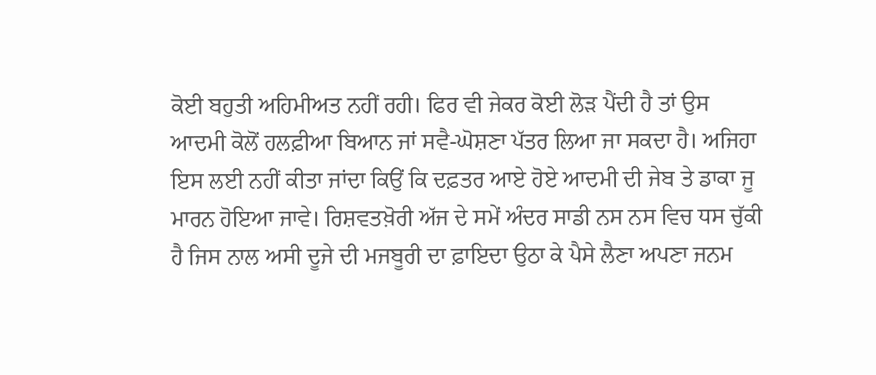ਕੋਈ ਬਹੁਤੀ ਅਹਿਮੀਅਤ ਨਹੀਂ ਰਹੀ। ਫਿਰ ਵੀ ਜੇਕਰ ਕੋਈ ਲੋੜ ਪੈਂਦੀ ਹੈ ਤਾਂ ਉਸ ਆਦਮੀ ਕੋਲੋਂ ਹਲਫ਼ੀਆ ਬਿਆਨ ਜਾਂ ਸਵੈ-ਘੋਸ਼ਣਾ ਪੱਤਰ ਲਿਆ ਜਾ ਸਕਦਾ ਹੈ। ਅਜਿਹਾ ਇਸ ਲਈ ਨਹੀਂ ਕੀਤਾ ਜਾਂਦਾ ਕਿਉਂ ਕਿ ਦਫ਼ਤਰ ਆਏ ਹੋਏ ਆਦਮੀ ਦੀ ਜੇਬ ਤੇ ਡਾਕਾ ਜੂ ਮਾਰਨ ਹੋਇਆ ਜਾਵੇ। ਰਿਸ਼ਵਤਖ਼ੋਰੀ ਅੱਜ ਦੇ ਸਮੇਂ ਅੰਦਰ ਸਾਡੀ ਨਸ ਨਸ ਵਿਚ ਧਸ ਚੁੱਕੀ ਹੈ ਜਿਸ ਨਾਲ ਅਸੀ ਦੂਜੇ ਦੀ ਮਜਬੂਰੀ ਦਾ ਫ਼ਾਇਦਾ ਉਠਾ ਕੇ ਪੈਸੇ ਲੈਣਾ ਅਪਣਾ ਜਨਮ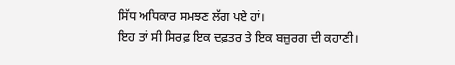ਸਿੱਧ ਅਧਿਕਾਰ ਸਮਝਣ ਲੱਗ ਪਏ ਹਾਂ।
ਇਹ ਤਾਂ ਸੀ ਸਿਰਫ਼ ਇਕ ਦਫ਼ਤਰ ਤੇ ਇਕ ਬਜ਼ੁਰਗ ਦੀ ਕਹਾਣੀ।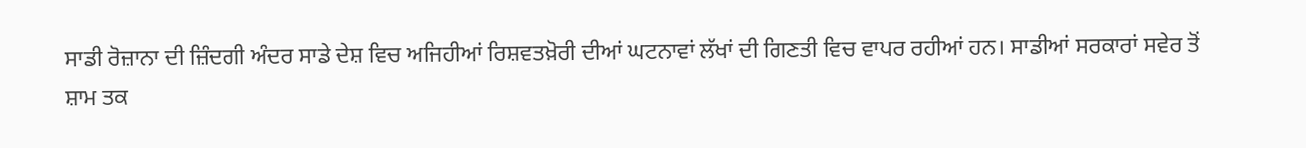ਸਾਡੀ ਰੋਜ਼ਾਨਾ ਦੀ ਜ਼ਿੰਦਗੀ ਅੰਦਰ ਸਾਡੇ ਦੇਸ਼ ਵਿਚ ਅਜਿਹੀਆਂ ਰਿਸ਼ਵਤਖ਼ੋਰੀ ਦੀਆਂ ਘਟਨਾਵਾਂ ਲੱਖਾਂ ਦੀ ਗਿਣਤੀ ਵਿਚ ਵਾਪਰ ਰਹੀਆਂ ਹਨ। ਸਾਡੀਆਂ ਸਰਕਾਰਾਂ ਸਵੇਰ ਤੋਂ ਸ਼ਾਮ ਤਕ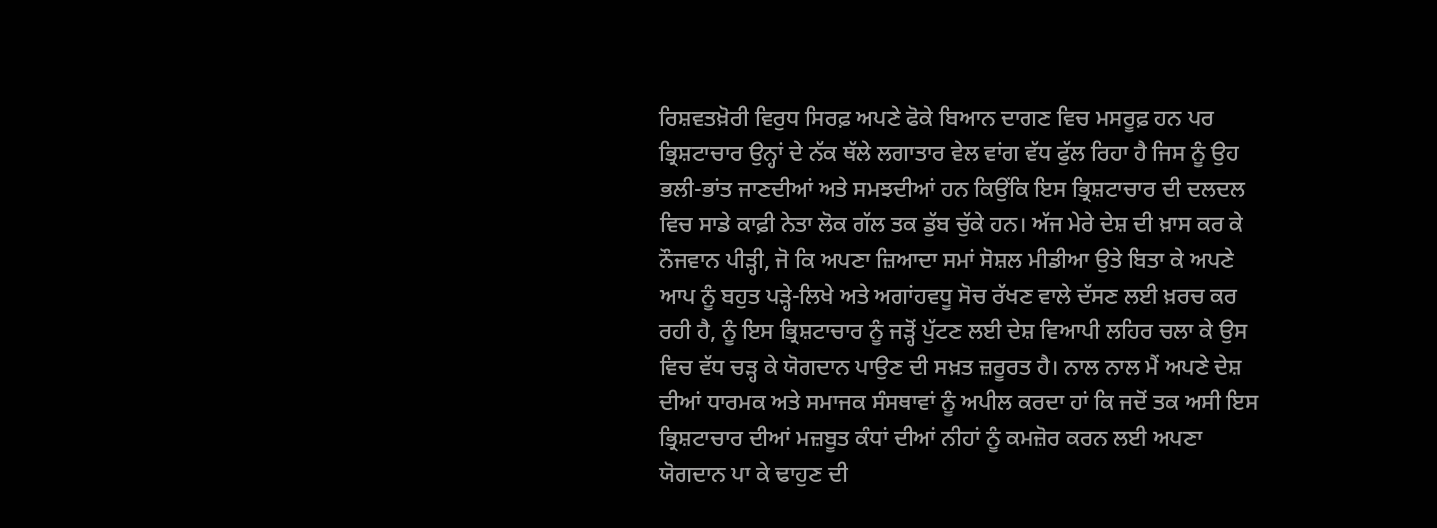ਰਿਸ਼ਵਤਖ਼ੋਰੀ ਵਿਰੁਧ ਸਿਰਫ਼ ਅਪਣੇ ਫੋਕੇ ਬਿਆਨ ਦਾਗਣ ਵਿਚ ਮਸਰੂਫ਼ ਹਨ ਪਰ ਭ੍ਰਿਸ਼ਟਾਚਾਰ ਉਨ੍ਹਾਂ ਦੇ ਨੱਕ ਥੱਲੇ ਲਗਾਤਾਰ ਵੇਲ ਵਾਂਗ ਵੱਧ ਫੁੱਲ ਰਿਹਾ ਹੈ ਜਿਸ ਨੂੰ ਉਹ ਭਲੀ-ਭਾਂਤ ਜਾਣਦੀਆਂ ਅਤੇ ਸਮਝਦੀਆਂ ਹਨ ਕਿਉਂਕਿ ਇਸ ਭ੍ਰਿਸ਼ਟਾਚਾਰ ਦੀ ਦਲਦਲ ਵਿਚ ਸਾਡੇ ਕਾਫ਼ੀ ਨੇਤਾ ਲੋਕ ਗੱਲ ਤਕ ਡੁੱਬ ਚੁੱਕੇ ਹਨ। ਅੱਜ ਮੇਰੇ ਦੇਸ਼ ਦੀ ਖ਼ਾਸ ਕਰ ਕੇ ਨੌਜਵਾਨ ਪੀੜ੍ਹੀ, ਜੋ ਕਿ ਅਪਣਾ ਜ਼ਿਆਦਾ ਸਮਾਂ ਸੋਸ਼ਲ ਮੀਡੀਆ ਉਤੇ ਬਿਤਾ ਕੇ ਅਪਣੇ ਆਪ ਨੂੰ ਬਹੁਤ ਪੜ੍ਹੇ-ਲਿਖੇ ਅਤੇ ਅਗਾਂਹਵਧੂ ਸੋਚ ਰੱਖਣ ਵਾਲੇ ਦੱਸਣ ਲਈ ਖ਼ਰਚ ਕਰ ਰਹੀ ਹੈ, ਨੂੰ ਇਸ ਭ੍ਰਿਸ਼ਟਾਚਾਰ ਨੂੰ ਜੜ੍ਹੋਂ ਪੁੱਟਣ ਲਈ ਦੇਸ਼ ਵਿਆਪੀ ਲਹਿਰ ਚਲਾ ਕੇ ਉਸ ਵਿਚ ਵੱਧ ਚੜ੍ਹ ਕੇ ਯੋਗਦਾਨ ਪਾਉਣ ਦੀ ਸਖ਼ਤ ਜ਼ਰੂਰਤ ਹੈ। ਨਾਲ ਨਾਲ ਮੈਂ ਅਪਣੇ ਦੇਸ਼ ਦੀਆਂ ਧਾਰਮਕ ਅਤੇ ਸਮਾਜਕ ਸੰਸਥਾਵਾਂ ਨੂੰ ਅਪੀਲ ਕਰਦਾ ਹਾਂ ਕਿ ਜਦੋਂ ਤਕ ਅਸੀ ਇਸ ਭ੍ਰਿਸ਼ਟਾਚਾਰ ਦੀਆਂ ਮਜ਼ਬੂਤ ਕੰਧਾਂ ਦੀਆਂ ਨੀਹਾਂ ਨੂੰ ਕਮਜ਼ੋਰ ਕਰਨ ਲਈ ਅਪਣਾ ਯੋਗਦਾਨ ਪਾ ਕੇ ਢਾਹੁਣ ਦੀ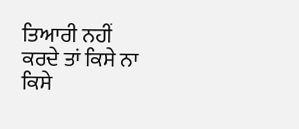ਤਿਆਰੀ ਨਹੀਂ ਕਰਦੇ ਤਾਂ ਕਿਸੇ ਨਾ ਕਿਸੇ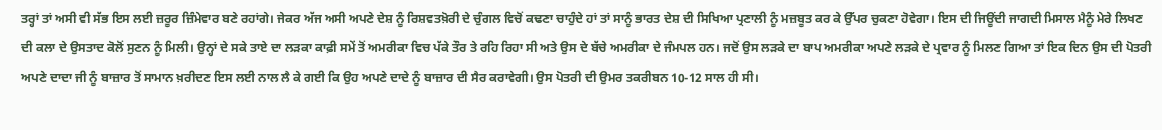ਤਰ੍ਹਾਂ ਤਾਂ ਅਸੀ ਵੀ ਸੱਭ ਇਸ ਲਈ ਜ਼ਰੂਰ ਜ਼ਿੰਮੇਵਾਰ ਬਣੇ ਰਹਾਂਗੇ। ਜੇਕਰ ਅੱਜ ਅਸੀ ਅਪਣੇ ਦੇਸ਼ ਨੂੰ ਰਿਸ਼ਵਤਖ਼ੋਰੀ ਦੇ ਚੁੰਗਲ ਵਿਚੋਂ ਕਢਣਾ ਚਾਹੁੰਦੇ ਹਾਂ ਤਾਂ ਸਾਨੂੰ ਭਾਰਤ ਦੇਸ਼ ਦੀ ਸਿਖਿਆ ਪ੍ਰਣਾਲੀ ਨੂੰ ਮਜ਼ਬੂਤ ਕਰ ਕੇ ਉੱਪਰ ਚੁਕਣਾ ਹੋਵੇਗਾ। ਇਸ ਦੀ ਜਿਊਂਦੀ ਜਾਗਦੀ ਮਿਸਾਲ ਮੈਨੂੰ ਮੇਰੇ ਲਿਖਣ ਦੀ ਕਲਾ ਦੇ ਉਸਤਾਦ ਕੋਲੋਂ ਸੁਣਨ ਨੂੰ ਮਿਲੀ। ਉਨ੍ਹਾਂ ਦੇ ਸਕੇ ਤਾਏ ਦਾ ਲੜਕਾ ਕਾਫ਼ੀ ਸਮੇਂ ਤੋਂ ਅਮਰੀਕਾ ਵਿਚ ਪੱਕੇ ਤੌਰ ਤੇ ਰਹਿ ਰਿਹਾ ਸੀ ਅਤੇ ਉਸ ਦੇ ਬੱਚੇ ਅਮਰੀਕਾ ਦੇ ਜੰਮਪਲ ਹਨ। ਜਦੋਂ ਉਸ ਲੜਕੇ ਦਾ ਬਾਪ ਅਮਰੀਕਾ ਅਪਣੇ ਲੜਕੇ ਦੇ ਪ੍ਰਵਾਰ ਨੂੰ ਮਿਲਣ ਗਿਆ ਤਾਂ ਇਕ ਦਿਨ ਉਸ ਦੀ ਪੋਤਰੀ ਅਪਣੇ ਦਾਦਾ ਜੀ ਨੂੰ ਬਾਜ਼ਾਰ ਤੋਂ ਸਾਮਾਨ ਖ਼ਰੀਦਣ ਇਸ ਲਈ ਨਾਲ ਲੈ ਕੇ ਗਈ ਕਿ ਉਹ ਅਪਣੇ ਦਾਦੇ ਨੂੰ ਬਾਜ਼ਾਰ ਦੀ ਸੈਰ ਕਰਾਵੇਗੀ। ਉਸ ਪੋਤਰੀ ਦੀ ਉਮਰ ਤਕਰੀਬਨ 10-12 ਸਾਲ ਹੀ ਸੀ।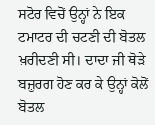ਸਟੋਰ ਵਿਚੋਂ ਉਨ੍ਹਾਂ ਨੇ ਇਕ ਟਮਾਟਰ ਦੀ ਚਟਣੀ ਦੀ ਬੋਤਲ ਖ਼ਰੀਦਣੀ ਸੀ। ਦਾਦਾ ਜੀ ਥੋੜੇ ਬਜ਼ੁਰਗ ਹੋਣ ਕਰ ਕੇ ਉਨ੍ਹਾਂ ਕੋਲੋਂ ਬੋਤਲ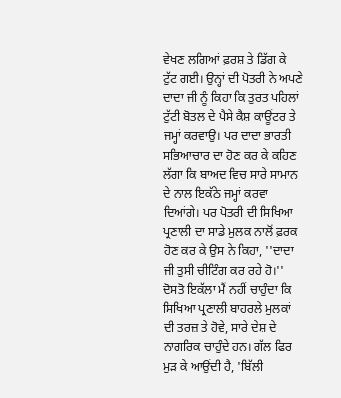ਵੇਖਣ ਲਗਿਆਂ ਫ਼ਰਸ਼ ਤੇ ਡਿੱਗ ਕੇ ਟੁੱਟ ਗਈ। ਉਨ੍ਹਾਂ ਦੀ ਪੋਤਰੀ ਨੇ ਅਪਣੇ ਦਾਦਾ ਜੀ ਨੂੰ ਕਿਹਾ ਕਿ ਤੁਰਤ ਪਹਿਲਾਂ ਟੁੱਟੀ ਬੋਤਲ ਦੇ ਪੈਸੇ ਕੈਸ਼ ਕਾਊਂਟਰ ਤੇ ਜਮ੍ਹਾਂ ਕਰਵਾਉ। ਪਰ ਦਾਦਾ ਭਾਰਤੀ ਸਭਿਆਚਾਰ ਦਾ ਹੋਣ ਕਰ ਕੇ ਕਹਿਣ ਲੱਗਾ ਕਿ ਬਾਅਦ ਵਿਚ ਸਾਰੇ ਸਾਮਾਨ ਦੇ ਨਾਲ ਇਕੱਠੇ ਜਮ੍ਹਾਂ ਕਰਵਾ ਦਿਆਂਗੇ। ਪਰ ਪੋਤਰੀ ਦੀ ਸਿਖਿਆ ਪ੍ਰਣਾਲੀ ਦਾ ਸਾਡੇ ਮੁਲਕ ਨਾਲੋਂ ਫ਼ਰਕ ਹੋਣ ਕਰ ਕੇ ਉਸ ਨੇ ਕਿਹਾ, ''ਦਾਦਾ ਜੀ ਤੁਸੀ ਚੀਟਿੰਗ ਕਰ ਰਹੇ ਹੋ।'' ਦੋਸਤੋ ਇਕੱਲਾ ਮੈਂ ਨਹੀਂ ਚਾਹੁੰਦਾ ਕਿ ਸਿਖਿਆ ਪ੍ਰਣਾਲੀ ਬਾਹਰਲੇ ਮੁਲਕਾਂ ਦੀ ਤਰਜ਼ ਤੇ ਹੋਵੇ, ਸਾਰੇ ਦੇਸ਼ ਦੇ ਨਾਗਰਿਕ ਚਾਹੁੰਦੇ ਹਨ। ਗੱਲ ਫਿਰ ਮੁੜ ਕੇ ਆਉਂਦੀ ਹੈ, 'ਬਿੱਲੀ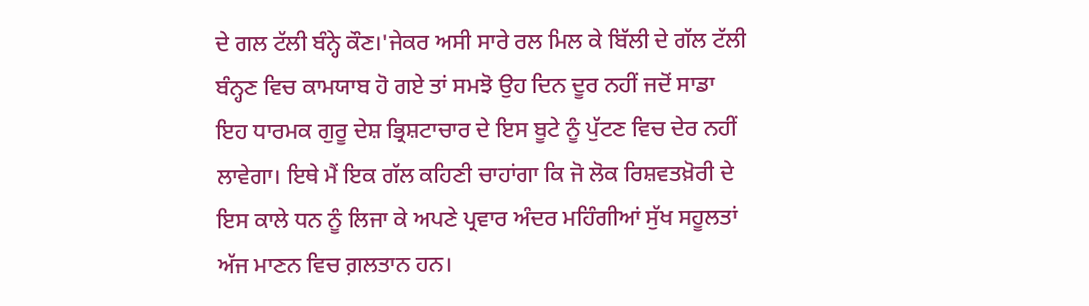ਦੇ ਗਲ ਟੱਲੀ ਬੰਨ੍ਹੇ ਕੌਣ।'ਜੇਕਰ ਅਸੀ ਸਾਰੇ ਰਲ ਮਿਲ ਕੇ ਬਿੱਲੀ ਦੇ ਗੱਲ ਟੱਲੀ ਬੰਨ੍ਹਣ ਵਿਚ ਕਾਮਯਾਬ ਹੋ ਗਏ ਤਾਂ ਸਮਝੋ ਉਹ ਦਿਨ ਦੂਰ ਨਹੀਂ ਜਦੋਂ ਸਾਡਾ ਇਹ ਧਾਰਮਕ ਗੁਰੂ ਦੇਸ਼ ਭ੍ਰਿਸ਼ਟਾਚਾਰ ਦੇ ਇਸ ਬੂਟੇ ਨੂੰ ਪੁੱਟਣ ਵਿਚ ਦੇਰ ਨਹੀਂ ਲਾਵੇਗਾ। ਇਥੇ ਮੈਂ ਇਕ ਗੱਲ ਕਹਿਣੀ ਚਾਹਾਂਗਾ ਕਿ ਜੋ ਲੋਕ ਰਿਸ਼ਵਤਖ਼ੋਰੀ ਦੇ ਇਸ ਕਾਲੇ ਧਨ ਨੂੰ ਲਿਜਾ ਕੇ ਅਪਣੇ ਪ੍ਰਵਾਰ ਅੰਦਰ ਮਹਿੰਗੀਆਂ ਸੁੱਖ ਸਹੂਲਤਾਂ ਅੱਜ ਮਾਣਨ ਵਿਚ ਗ਼ਲਤਾਨ ਹਨ।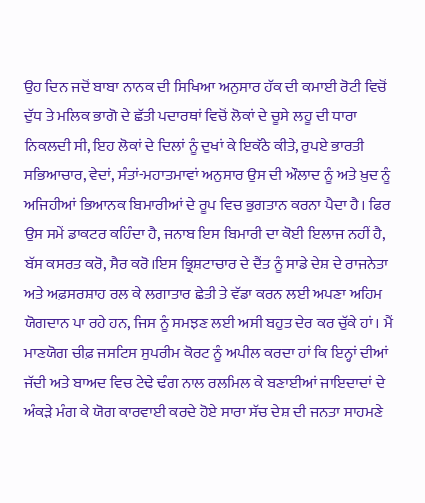ਉਹ ਦਿਨ ਜਦੋਂ ਬਾਬਾ ਨਾਨਕ ਦੀ ਸਿਖਿਆ ਅਨੁਸਾਰ ਹੱਕ ਦੀ ਕਮਾਈ ਰੋਟੀ ਵਿਚੋਂ ਦੁੱਧ ਤੇ ਮਲਿਕ ਭਾਗੋ ਦੇ ਛੱਤੀ ਪਦਾਰਥਾਂ ਵਿਚੋਂ ਲੋਕਾਂ ਦੇ ਚੂਸੇ ਲਹੂ ਦੀ ਧਾਰਾ ਨਿਕਲਦੀ ਸੀ, ਇਹ ਲੋਕਾਂ ਦੇ ਦਿਲਾਂ ਨੂੰ ਦੁਖਾਂ ਕੇ ਇਕੱਠੇ ਕੀਤੇ, ਰੁਪਏ ਭਾਰਤੀ ਸਭਿਆਚਾਰ, ਵੇਦਾਂ, ਸੰਤਾਂ-ਮਹਾਤਮਾਵਾਂ ਅਨੁਸਾਰ ਉਸ ਦੀ ਔਲਾਦ ਨੂੰ ਅਤੇ ਖ਼ੁਦ ਨੂੰ ਅਜਿਹੀਆਂ ਭਿਆਨਕ ਬਿਮਾਰੀਆਂ ਦੇ ਰੂਪ ਵਿਚ ਭੁਗਤਾਨ ਕਰਨਾ ਪੈਦਾ ਹੈ। ਫਿਰ ਉਸ ਸਮੇਂ ਡਾਕਟਰ ਕਹਿੰਦਾ ਹੈ, ਜਨਾਬ ਇਸ ਬਿਮਾਰੀ ਦਾ ਕੋਈ ਇਲਾਜ ਨਹੀਂ ਹੈ, ਬੱਸ ਕਸਰਤ ਕਰੋ, ਸੈਰ ਕਰੋ।ਇਸ ਭ੍ਰਿਸ਼ਟਾਚਾਰ ਦੇ ਦੈਂਤ ਨੂੰ ਸਾਡੇ ਦੇਸ਼ ਦੇ ਰਾਜਨੇਤਾ ਅਤੇ ਅਫ਼ਸਰਸ਼ਾਹ ਰਲ ਕੇ ਲਗਾਤਾਰ ਛੇਤੀ ਤੇ ਵੱਡਾ ਕਰਨ ਲਈ ਅਪਣਾ ਅਹਿਮ ਯੋਗਦਾਨ ਪਾ ਰਹੇ ਹਨ, ਜਿਸ ਨੂੰ ਸਮਝਣ ਲਈ ਅਸੀ ਬਹੁਤ ਦੇਰ ਕਰ ਚੁੱਕੇ ਹਾਂ। ਮੈਂ ਮਾਣਯੋਗ ਚੀਫ਼ ਜਸਟਿਸ ਸੁਪਰੀਮ ਕੋਰਟ ਨੂੰ ਅਪੀਲ ਕਰਦਾ ਹਾਂ ਕਿ ਇਨ੍ਹਾਂ ਦੀਆਂ ਜੱਦੀ ਅਤੇ ਬਾਅਦ ਵਿਚ ਟੇਢੇ ਢੰਗ ਨਾਲ ਰਲਮਿਲ ਕੇ ਬਣਾਈਆਂ ਜਾਇਦਾਦਾਂ ਦੇ ਅੰਕੜੇ ਮੰਗ ਕੇ ਯੋਗ ਕਾਰਵਾਈ ਕਰਦੇ ਹੋਏ ਸਾਰਾ ਸੱਚ ਦੇਸ਼ ਦੀ ਜਨਤਾ ਸਾਹਮਣੇ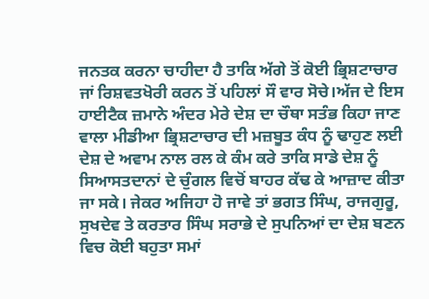ਜਨਤਕ ਕਰਨਾ ਚਾਹੀਦਾ ਹੈ ਤਾਕਿ ਅੱਗੇ ਤੋਂ ਕੋਈ ਭ੍ਰਿਸ਼ਟਾਚਾਰ ਜਾਂ ਰਿਸ਼ਵਤਖੋਰੀ ਕਰਨ ਤੋਂ ਪਹਿਲਾਂ ਸੌ ਵਾਰ ਸੋਚੇ।ਅੱਜ ਦੇ ਇਸ ਹਾਈਟੈਕ ਜ਼ਮਾਨੇ ਅੰਦਰ ਮੇਰੇ ਦੇਸ਼ ਦਾ ਚੌਥਾ ਸਤੰਭ ਕਿਹਾ ਜਾਣ ਵਾਲਾ ਮੀਡੀਆ ਭ੍ਰਿਸ਼ਟਾਚਾਰ ਦੀ ਮਜ਼ਬੂਤ ਕੰਧ ਨੂੰ ਢਾਹੁਣ ਲਈ ਦੇਸ਼ ਦੇ ਅਵਾਮ ਨਾਲ ਰਲ ਕੇ ਕੰਮ ਕਰੇ ਤਾਕਿ ਸਾਡੇ ਦੇਸ਼ ਨੂੰ ਸਿਆਸਤਦਾਨਾਂ ਦੇ ਚੁੰਗਲ ਵਿਚੋਂ ਬਾਹਰ ਕੱਢ ਕੇ ਆਜ਼ਾਦ ਕੀਤਾ ਜਾ ਸਕੇ। ਜੇਕਰ ਅਜਿਹਾ ਹੋ ਜਾਵੇ ਤਾਂ ਭਗਤ ਸਿੰਘ, ਰਾਜਗੁਰੂ, ਸੁਖਦੇਵ ਤੇ ਕਰਤਾਰ ਸਿੰਘ ਸਰਾਭੇ ਦੇ ਸੁਪਨਿਆਂ ਦਾ ਦੇਸ਼ ਬਣਨ ਵਿਚ ਕੋਈ ਬਹੁਤਾ ਸਮਾਂ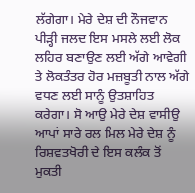ਲੱਗੇਗਾ। ਮੇਰੇ ਦੇਸ਼ ਦੀ ਨੌਜਵਾਨ ਪੀੜ੍ਹੀ ਜਲਦ ਇਸ ਮਸਲੇ ਲਈ ਲੋਕ ਲਹਿਰ ਬਣਾਉਣ ਲਈ ਅੱਗੇ ਆਵੇਗੀ ਤੇ ਲੋਕਤੰਤਰ ਹੋਰ ਮਜ਼ਬੂਤੀ ਨਾਲ ਅੱਗੇ ਵਧਣ ਲਈ ਸਾਨੂੰ ਉਤਸ਼ਾਹਿਤ ਕਰੇਗਾ। ਸੋ ਆਉ ਮੇਰੇ ਦੇਸ਼ ਵਾਸੀਉ ਆਪਾਂ ਸਾਰੇ ਰਲ ਮਿਲ ਮੇਰੇ ਦੇਸ਼ ਨੂੰ ਰਿਸ਼ਵਤਖੋਰੀ ਦੇ ਇਸ ਕਲੰਕ ਤੋਂ ਮੁਕਤੀ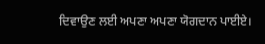ਦਿਵਾਉਣ ਲਈ ਅਪਣਾ ਅਪਣਾ ਯੋਗਦਾਨ ਪਾਈਏ।